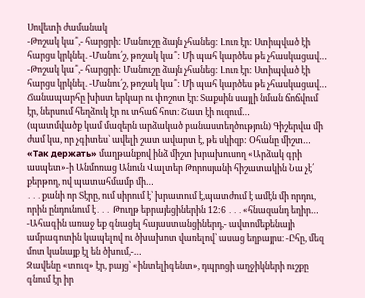Սովետի ժամանակ
-Թոշակ կա՞,- հարցրի: Մանուշը ձայն չհանեց: Լուռ էր: Ստիպված էի հարցս կրկնել. -Մանու՛շ, թոշակ կա՞: Մի պահ կարծես թե չհասկացավ…
-Թոշակ կա՞,- հարցրի: Մանուշը ձայն չհանեց: Լուռ էր: Ստիպված էի հարցս կրկնել. -Մանու՛շ, թոշակ կա՞: Մի պահ կարծես թե չհասկացավ…
Ճանապարհը խիստ երկար ու փոշոտ էր։ Տաքսին սայլի նման ճոճվում էր, ներսում հեղձուկ էր ու տհաճ հոտ։ Շատ էի ուզում…
(պատմվածք կամ մազերն արձակած բանաստեղծություն) Գիշերվա մի ժամ կա, որ չգիտես՝ ավելի շատ ավարտ է, թե սկիզբ: Օհանը միշտ…
«Так держать» մաղթանքով ինձ միշտ խրախուսող «Արձակ գրի ասպետ»-ի Անմոռաց Անուն Վալտեր Թորոսյանի հիշատակին Նա չէ՛ քերթող, ով պատահմամբ մի…
․․․քանի որ Տէրը, ում սիրում է՝ խրատում է,պատժում է ամէն մի որդու, որին ընդունում է․․․ Թուղթ եբրայեցիներին 12:6 ․․․«հնազանդ եղիր…
-Ահագին առաջ եք գնացել հայաստանցիներդ,- ավտոմեքենայի ամրագոտին կապելով ու ծխախոտ վառելով՝ ասաց եղբայրս։ -Ըհը, մեզ մոտ կանայք էլ են ծխում,-…
Զավենը «տուզ» էր, բայց՝ «ինտելիգենտ», դպրոցի աղջիկների ուշքը գնում էր իր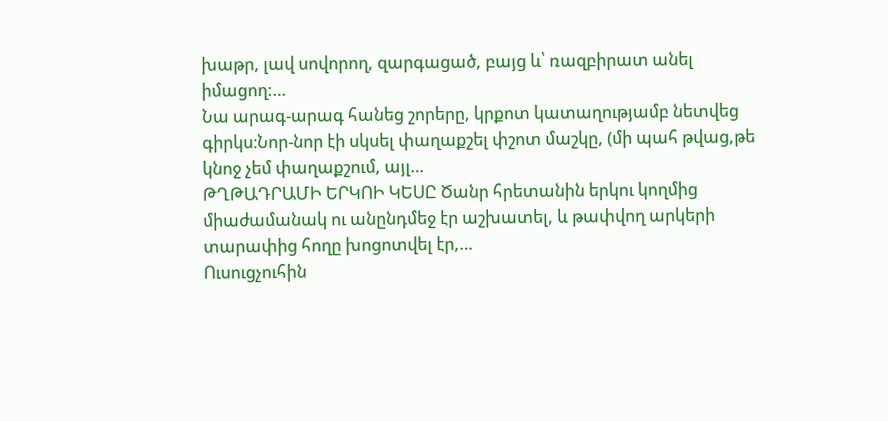խաթր, լավ սովորող, զարգացած, բայց և՝ ռազբիրատ անել իմացող:…
Նա արագ-արագ հանեց շորերը, կրքոտ կատաղությամբ նետվեց գիրկս։Նոր-նոր էի սկսել փաղաքշել փշոտ մաշկը, (մի պահ թվաց,թե կնոջ չեմ փաղաքշում, այլ…
ԹՂԹԱԴՐԱՄԻ ԵՐԿՈԻ ԿԵՍԸ Ծանր հրետանին երկու կողմից միաժամանակ ու անընդմեջ էր աշխատել, և թափվող արկերի տարափից հողը խոցոտվել էր,…
Ուսուցչուհին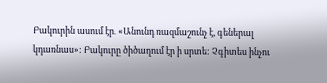Բակուրին ասում էր․ «Անունդ ռազմաշունչ է, գեներալ կդառնաս»: Բակուրը ծիծաղում էր ի սրտե: Չգիտես ինչու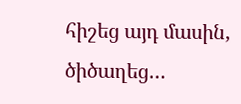հիշեց այդ մասին, ծիծաղեց…